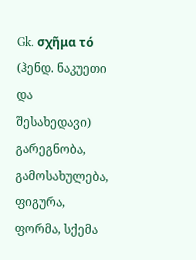Gk. σχῆμα τό (ჰენდ. ნაკუეთი და შესახედავი) გარეგნობა, გამოსახულება, ფიგურა, ფორმა, სქემა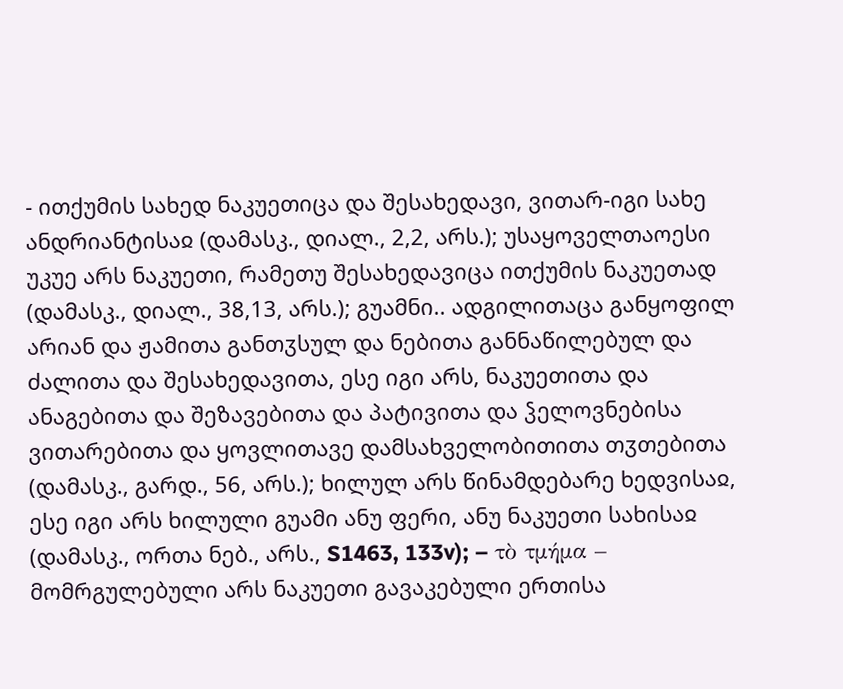- ითქუმის სახედ ნაკუეთიცა და შესახედავი, ვითარ-იგი სახე ანდრიანტისაჲ (დამასკ., დიალ., 2,2, არს.); უსაყოველთაოესი უკუე არს ნაკუეთი, რამეთუ შესახედავიცა ითქუმის ნაკუეთად (დამასკ., დიალ., 38,13, არს.); გუამნი.. ადგილითაცა განყოფილ არიან და ჟამითა განთჳსულ და ნებითა განნაწილებულ და ძალითა და შესახედავითა, ესე იგი არს, ნაკუეთითა და ანაგებითა და შეზავებითა და პატივითა და ჴელოვნებისა ვითარებითა და ყოვლითავე დამსახველობითითა თჳთებითა (დამასკ., გარდ., 56, არს.); ხილულ არს წინამდებარე ხედვისაჲ, ესე იგი არს ხილული გუამი ანუ ფერი, ანუ ნაკუეთი სახისაჲ (დამასკ., ორთა ნებ., არს., S1463, 133v); – τὸ τμήμα – მომრგულებული არს ნაკუეთი გავაკებული ერთისა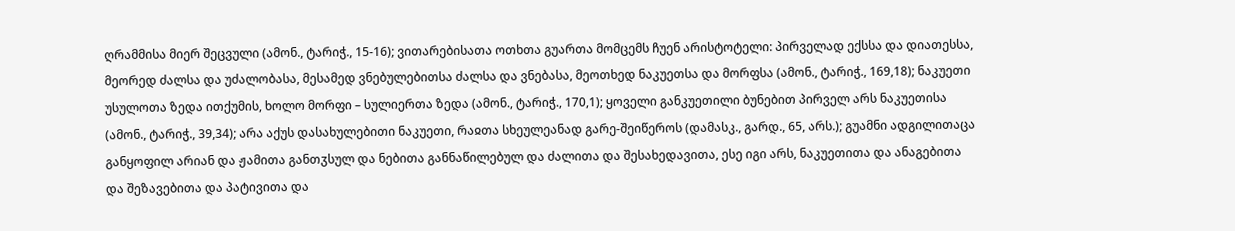ღრამმისა მიერ შეცვული (ამონ., ტარიჭ., 15-16); ვითარებისათა ოთხთა გუართა მომცემს ჩუენ არისტოტელი: პირველად ექსსა და დიათესსა, მეორედ ძალსა და უძალობასა, მესამედ ვნებულებითსა ძალსა და ვნებასა, მეოთხედ ნაკუეთსა და მორფსა (ამონ., ტარიჭ., 169,18); ნაკუეთი უსულოთა ზედა ითქუმის, ხოლო მორფი – სულიერთა ზედა (ამონ., ტარიჭ., 170,1); ყოველი განკუეთილი ბუნებით პირველ არს ნაკუეთისა (ამონ., ტარიჭ., 39,34); არა აქუს დასახულებითი ნაკუეთი, რაჲთა სხეულეანად გარე-შეიწეროს (დამასკ., გარდ., 65, არს.); გუამნი ადგილითაცა განყოფილ არიან და ჟამითა განთჳსულ და ნებითა განნაწილებულ და ძალითა და შესახედავითა, ესე იგი არს, ნაკუეთითა და ანაგებითა და შეზავებითა და პატივითა და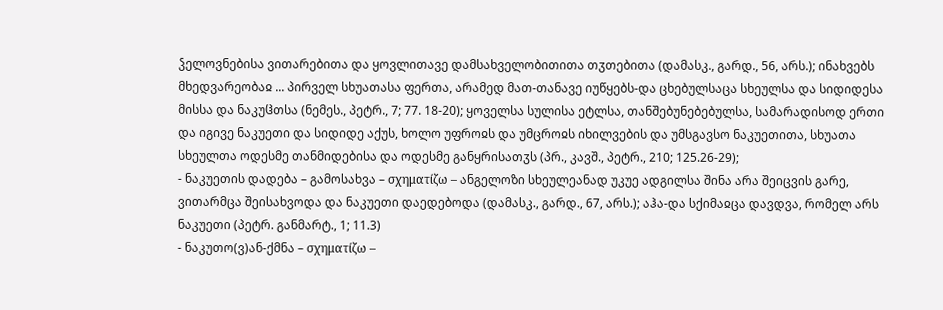ჴელოვნებისა ვითარებითა და ყოვლითავე დამსახველობითითა თჳთებითა (დამასკ., გარდ., 56, არს.); ინახვებს მხედვარეობაჲ ... პირველ სხუათასა ფერთა, არამედ მათ-თანავე იუწყებს-და ცხებულსაცა სხეულსა და სიდიდესა მისსა და ნაკუჱთსა (ნემეს., პეტრ., 7; 77. 18-20); ყოველსა სულისა ეტლსა, თანშებუნებებულსა, სამარადისოდ ერთი და იგივე ნაკუეთი და სიდიდე აქუს, ხოლო უფროჲს და უმცროჲს იხილვების და უმსგავსო ნაკუეთითა, სხუათა სხეულთა ოდესმე თანმიდებისა და ოდესმე განყრისათჳს (პრ., კავშ., პეტრ., 210; 125.26-29);
- ნაკუეთის დადება – გამოსახვა – σχηματίζω – ანგელოზი სხეულეანად უკუე ადგილსა შინა არა შეიცვის გარე, ვითარმცა შეისახვოდა და ნაკუეთი დაედებოდა (დამასკ., გარდ., 67, არს.); აჰა-და სქიმაჲცა დავდვა, რომელ არს ნაკუეთი (პეტრ. განმარტ., 1; 11.3)
- ნაკუთო(ვ)ან-ქმნა – σχηματίζω –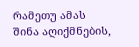რამეთუ ამას შინა აღიქმნების,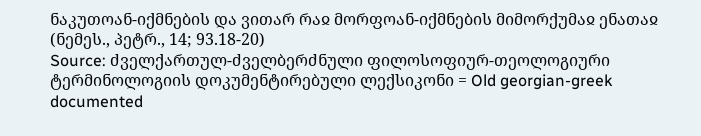ნაკუთოან-იქმნების და ვითარ რაჲ მორფოან-იქმნების მიმორქუმაჲ ენათაჲ (ნემეს., პეტრ., 14; 93.18-20)
Source: ძველქართულ-ძველბერძნული ფილოსოფიურ-თეოლოგიური ტერმინოლოგიის დოკუმენტირებული ლექსიკონი = Old georgian-greek documented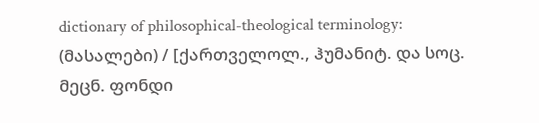dictionary of philosophical-theological terminology: (მასალები) / [ქართველოლ., ჰუმანიტ. და სოც. მეცნ. ფონდი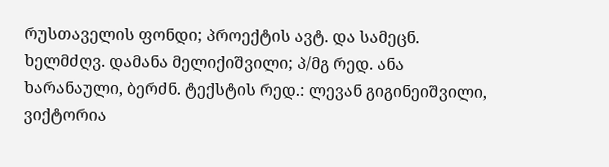რუსთაველის ფონდი; პროექტის ავტ. და სამეცნ. ხელმძღვ. დამანა მელიქიშვილი; პ/მგ რედ. ანა ხარანაული, ბერძნ. ტექსტის რედ.: ლევან გიგინეიშვილი, ვიქტორია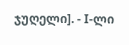ჯუღელი]. - I-ლი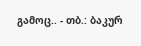გამოც.. - თბ.: ბაკურ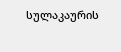სულაკაურის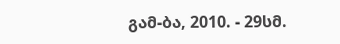გამ-ბა, 2010. - 29სმ.